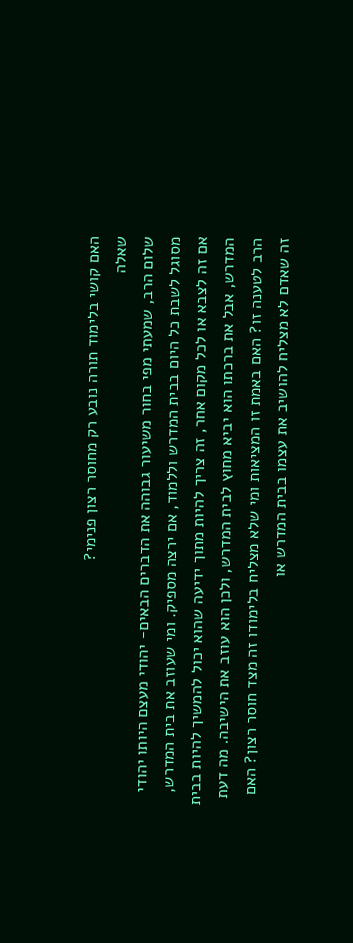האם קושי בלימוד תורה נובע רק מחוסר רצון פנימי?
שאלה
שלום הרב, שמעתי מפי בחור משיעור גבוהה את הדברים הבאים- יהודי מעצם היותו יהודי מסוגל לשבת כל היום בבית המדרש וללמוד, אם ירצה מספיק. ומי שעוזב את בית המדרש, אם זה לצבא או לכל מקום אחר, זה צריך להיות מתוך ידיעה שהוא יכול להמשיך להיות בבית המדרש, אבל את ברכתו הוא יביא מחוץ לבית המדרש, ולכן הוא עוזב את הישיבה. מה דעת הרב לטענה זו? האם באמת זו המציאות ומי שלא מצליח בלימודו זה מצד חוסר רצון? האם זה שאדם לא מצליח להושיב את עצמו בבית המדרש או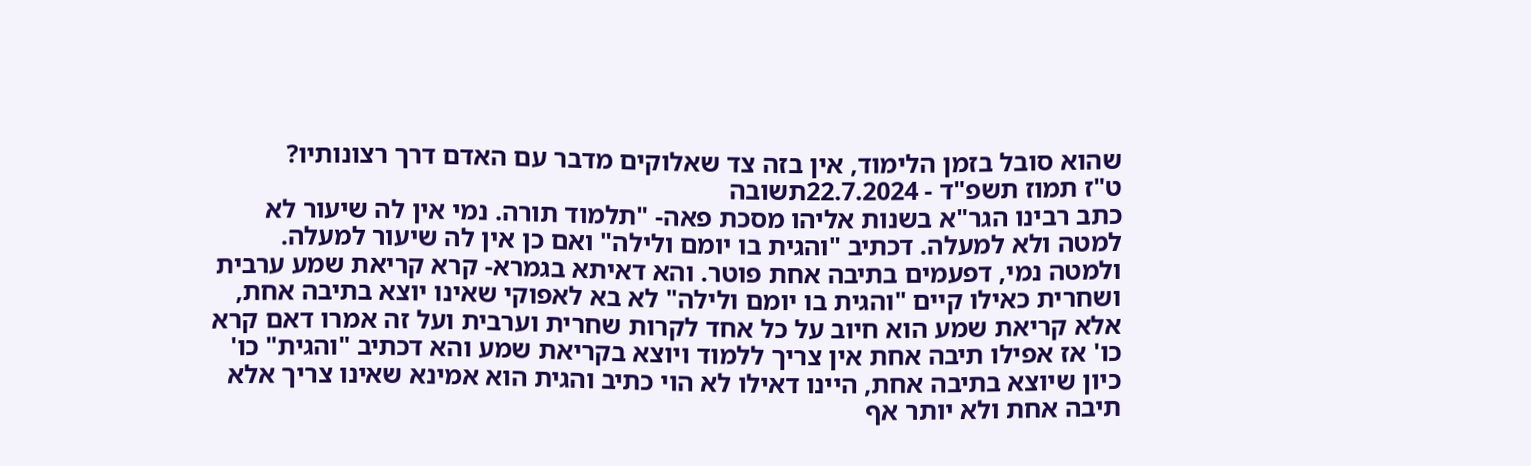שהוא סובל בזמן הלימוד, אין בזה צד שאלוקים מדבר עם האדם דרך רצונותיו?
ט"ז תמוז תשפ"ד - 22.7.2024תשובה
כתב רבינו הגר"א בשנות אליהו מסכת פאה- "תלמוד תורה. נמי אין לה שיעור לא למטה ולא למעלה. דכתיב "והגית בו יומם ולילה" ואם כן אין לה שיעור למעלה. ולמטה נמי, דפעמים בתיבה אחת פוטר. והא דאיתא בגמרא- קרא קריאת שמע ערבית ושחרית כאילו קיים "והגית בו יומם ולילה" לא בא לאפוקי שאינו יוצא בתיבה אחת, אלא קריאת שמע הוא חיוב על כל אחד לקרות שחרית וערבית ועל זה אמרו דאם קרא כו' אז אפילו תיבה אחת אין צריך ללמוד ויוצא בקריאת שמע והא דכתיב "והגית" כו' כיון שיוצא בתיבה אחת, היינו דאילו לא הוי כתיב והגית הוא אמינא שאינו צריך אלא תיבה אחת ולא יותר אף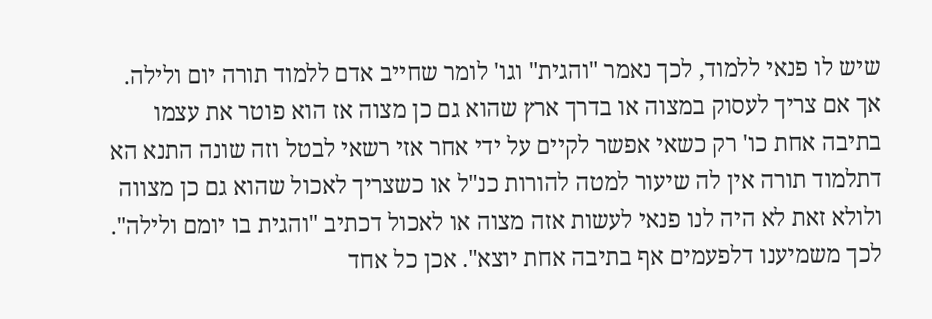שיש לו פנאי ללמוד, לכך נאמר "והגית" וגו' לומר שחייב אדם ללמוד תורה יום ולילה. אך אם צריך לעסוק במצוה או בדרך ארץ שהוא גם כן מצוה אז הוא פוטר את עצמו בתיבה אחת כו' רק כשאי אפשר לקיים על ידי אחר אזי רשאי לבטל וזה שונה התנא הא דתלמוד תורה אין לה שיעור למטה להורות כנ"ל או כשצריך לאכול שהוא גם כן מצווה ולולא זאת לא היה לנו פנאי לעשות אזה מצוה או לאכול דכתיב "והגית בו יומם ולילה". לכך משמיענו דלפעמים אף בתיבה אחת יוצא". אכן כל אחד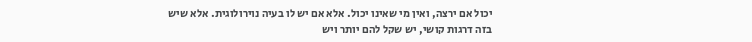יכול אם ירצה, ואין מי שאינו יכול. אלא אם יש לו בעיה נוירולוגית. אלא שיש בזה דרגות קושי, יש שקל להם יותר ויש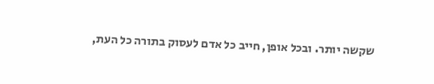שקשה יותר. ובכל אופן, חייב כל אדם לעסוק בתורה כל העת,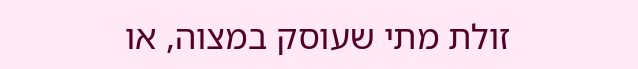זולת מתי שעוסק במצוה, או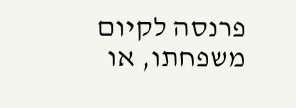פרנסה לקיום משפחתו, או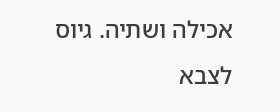אכילה ושתיה. גיוס לצבא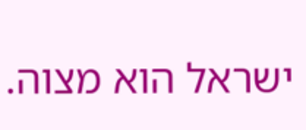ישראל הוא מצוה.